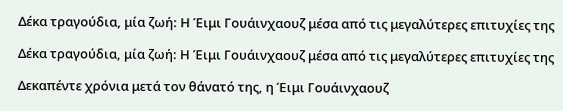Δέκα τραγούδια, μία ζωή: Η Έιμι Γουάινχαουζ μέσα από τις μεγαλύτερες επιτυχίες της

Δέκα τραγούδια, μία ζωή: Η Έιμι Γουάινχαουζ μέσα από τις μεγαλύτερες επιτυχίες της

Δεκαπέντε χρόνια μετά τον θάνατό της, η Έιμι Γουάινχαουζ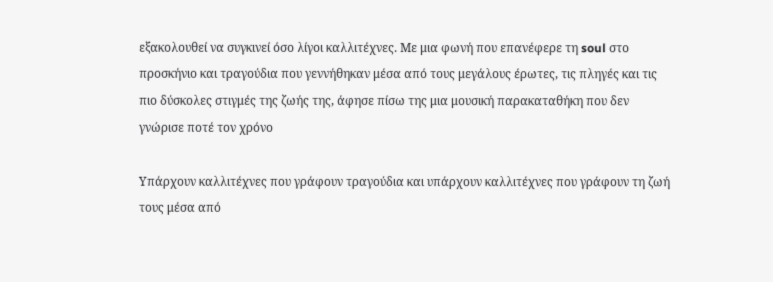εξακολουθεί να συγκινεί όσο λίγοι καλλιτέχνες. Με μια φωνή που επανέφερε τη soul στο προσκήνιο και τραγούδια που γεννήθηκαν μέσα από τους μεγάλους έρωτες, τις πληγές και τις πιο δύσκολες στιγμές της ζωής της, άφησε πίσω της μια μουσική παρακαταθήκη που δεν γνώρισε ποτέ τον χρόνο

Υπάρχουν καλλιτέχνες που γράφουν τραγούδια και υπάρχουν καλλιτέχνες που γράφουν τη ζωή τους μέσα από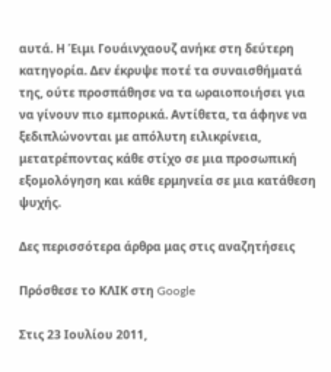αυτά. Η Έιμι Γουάινχαουζ ανήκε στη δεύτερη κατηγορία. Δεν έκρυψε ποτέ τα συναισθήματά της, ούτε προσπάθησε να τα ωραιοποιήσει για να γίνουν πιο εμπορικά. Αντίθετα, τα άφηνε να ξεδιπλώνονται με απόλυτη ειλικρίνεια, μετατρέποντας κάθε στίχο σε μια προσωπική εξομολόγηση και κάθε ερμηνεία σε μια κατάθεση ψυχής.

Δες περισσότερα άρθρα μας στις αναζητήσεις

Πρόσθεσε το ΚΛΙΚ στη Google

Στις 23 Ιουλίου 2011,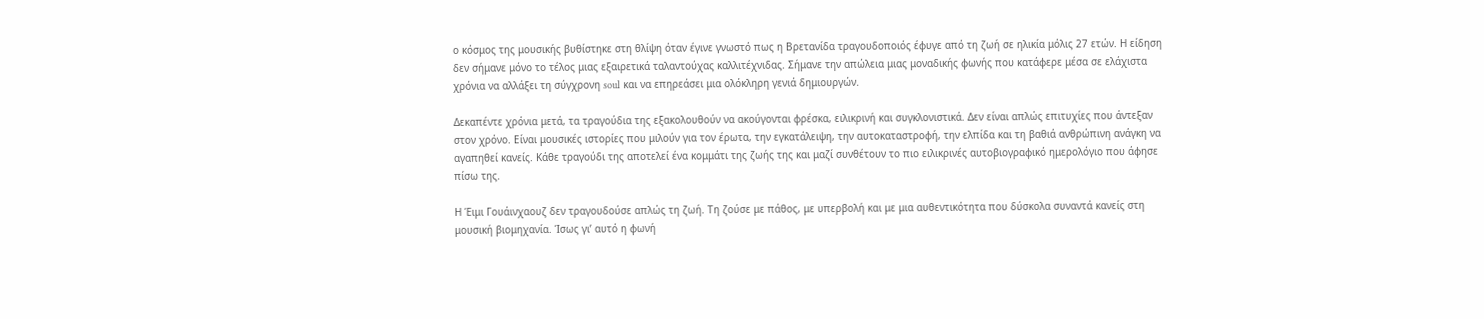ο κόσμος της μουσικής βυθίστηκε στη θλίψη όταν έγινε γνωστό πως η Βρετανίδα τραγουδοποιός έφυγε από τη ζωή σε ηλικία μόλις 27 ετών. Η είδηση δεν σήμανε μόνο το τέλος μιας εξαιρετικά ταλαντούχας καλλιτέχνιδας. Σήμανε την απώλεια μιας μοναδικής φωνής που κατάφερε μέσα σε ελάχιστα χρόνια να αλλάξει τη σύγχρονη soul και να επηρεάσει μια ολόκληρη γενιά δημιουργών.

Δεκαπέντε χρόνια μετά, τα τραγούδια της εξακολουθούν να ακούγονται φρέσκα, ειλικρινή και συγκλονιστικά. Δεν είναι απλώς επιτυχίες που άντεξαν στον χρόνο. Είναι μουσικές ιστορίες που μιλούν για τον έρωτα, την εγκατάλειψη, την αυτοκαταστροφή, την ελπίδα και τη βαθιά ανθρώπινη ανάγκη να αγαπηθεί κανείς. Κάθε τραγούδι της αποτελεί ένα κομμάτι της ζωής της και μαζί συνθέτουν το πιο ειλικρινές αυτοβιογραφικό ημερολόγιο που άφησε πίσω της.

Η Έιμι Γουάινχαουζ δεν τραγουδούσε απλώς τη ζωή. Τη ζούσε με πάθος, με υπερβολή και με μια αυθεντικότητα που δύσκολα συναντά κανείς στη μουσική βιομηχανία. Ίσως γι’ αυτό η φωνή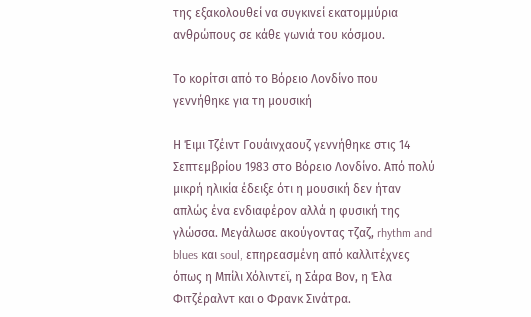της εξακολουθεί να συγκινεί εκατομμύρια ανθρώπους σε κάθε γωνιά του κόσμου.

Το κορίτσι από το Βόρειο Λονδίνο που γεννήθηκε για τη μουσική

Η Έιμι Τζέιντ Γουάινχαουζ γεννήθηκε στις 14 Σεπτεμβρίου 1983 στο Βόρειο Λονδίνο. Από πολύ μικρή ηλικία έδειξε ότι η μουσική δεν ήταν απλώς ένα ενδιαφέρον αλλά η φυσική της γλώσσα. Μεγάλωσε ακούγοντας τζαζ, rhythm and blues και soul, επηρεασμένη από καλλιτέχνες όπως η Μπίλι Χόλιντεϊ, η Σάρα Βον, η Έλα Φιτζέραλντ και ο Φρανκ Σινάτρα.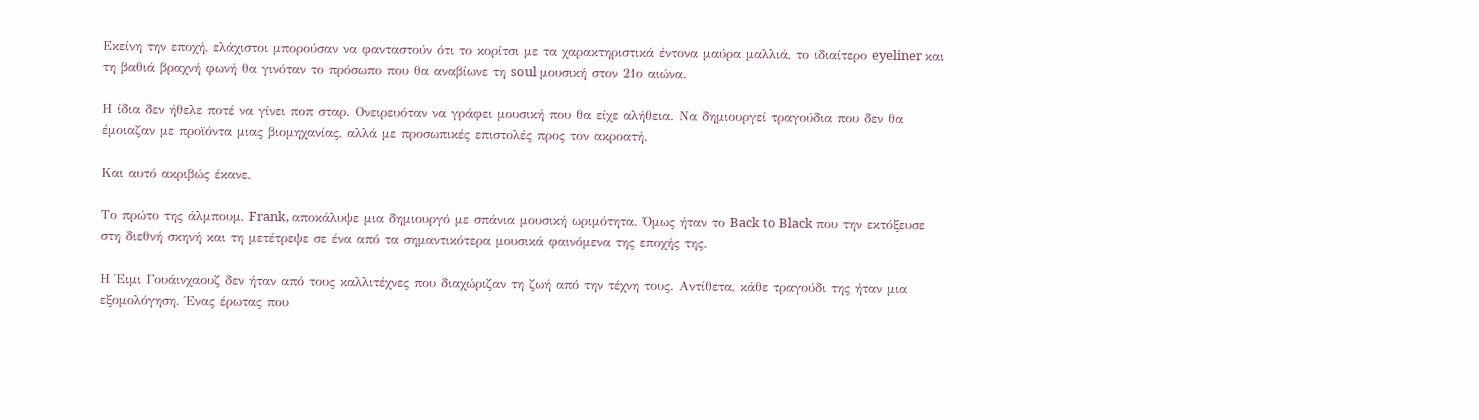Εκείνη την εποχή, ελάχιστοι μπορούσαν να φανταστούν ότι το κορίτσι με τα χαρακτηριστικά έντονα μαύρα μαλλιά, το ιδιαίτερο eyeliner και τη βαθιά βραχνή φωνή θα γινόταν το πρόσωπο που θα αναβίωνε τη soul μουσική στον 21ο αιώνα.

Η ίδια δεν ήθελε ποτέ να γίνει ποπ σταρ. Ονειρευόταν να γράφει μουσική που θα είχε αλήθεια. Να δημιουργεί τραγούδια που δεν θα έμοιαζαν με προϊόντα μιας βιομηχανίας, αλλά με προσωπικές επιστολές προς τον ακροατή.

Και αυτό ακριβώς έκανε.

Το πρώτο της άλμπουμ, Frank, αποκάλυψε μια δημιουργό με σπάνια μουσική ωριμότητα. Όμως ήταν το Back to Black που την εκτόξευσε στη διεθνή σκηνή και τη μετέτρεψε σε ένα από τα σημαντικότερα μουσικά φαινόμενα της εποχής της.

Η Έιμι Γουάινχαουζ δεν ήταν από τους καλλιτέχνες που διαχώριζαν τη ζωή από την τέχνη τους. Αντίθετα, κάθε τραγούδι της ήταν μια εξομολόγηση. Ένας έρωτας που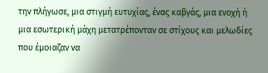την πλήγωσε, μια στιγμή ευτυχίας, ένας καβγάς, μια ενοχή ή μια εσωτερική μάχη μετατρέπονταν σε στίχους και μελωδίες που έμοιαζαν να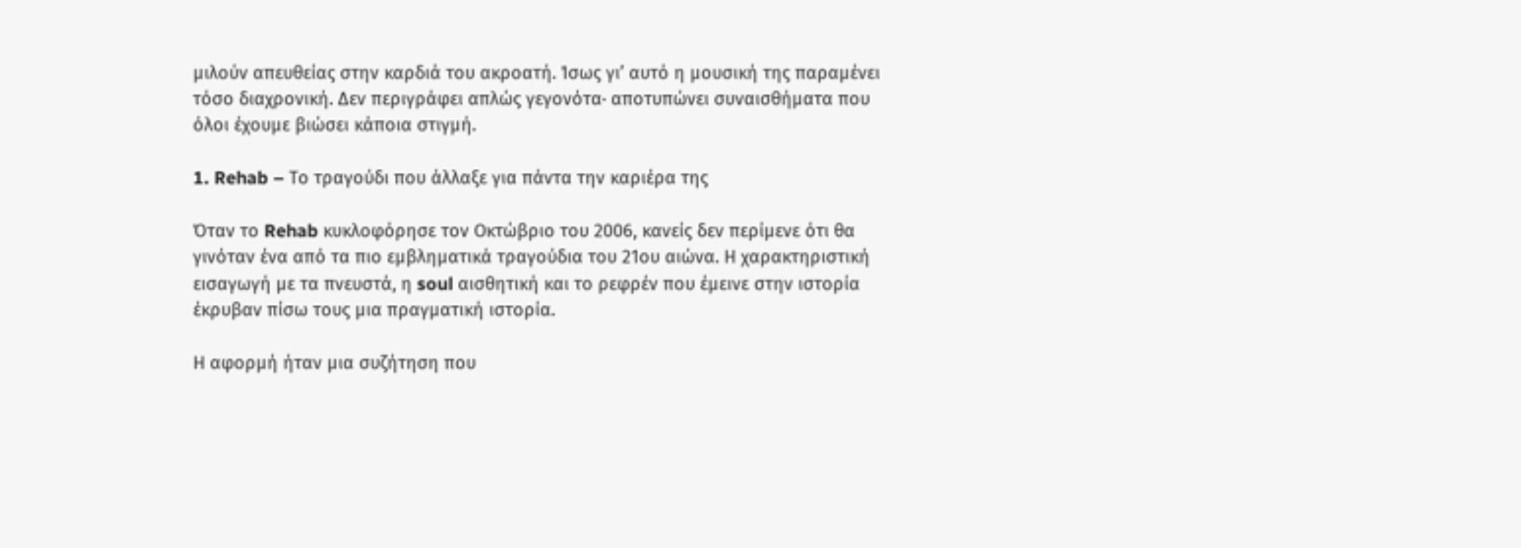μιλούν απευθείας στην καρδιά του ακροατή. Ίσως γι’ αυτό η μουσική της παραμένει τόσο διαχρονική. Δεν περιγράφει απλώς γεγονότα· αποτυπώνει συναισθήματα που όλοι έχουμε βιώσει κάποια στιγμή.

1. Rehab – Το τραγούδι που άλλαξε για πάντα την καριέρα της

Όταν το Rehab κυκλοφόρησε τον Οκτώβριο του 2006, κανείς δεν περίμενε ότι θα γινόταν ένα από τα πιο εμβληματικά τραγούδια του 21ου αιώνα. Η χαρακτηριστική εισαγωγή με τα πνευστά, η soul αισθητική και το ρεφρέν που έμεινε στην ιστορία έκρυβαν πίσω τους μια πραγματική ιστορία.

Η αφορμή ήταν μια συζήτηση που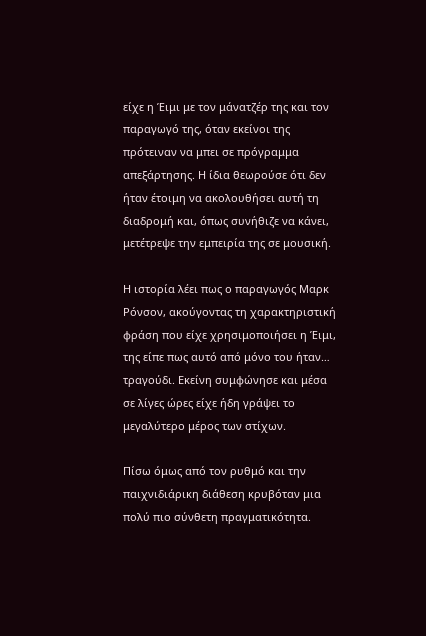είχε η Έιμι με τον μάνατζέρ της και τον παραγωγό της, όταν εκείνοι της πρότειναν να μπει σε πρόγραμμα απεξάρτησης. Η ίδια θεωρούσε ότι δεν ήταν έτοιμη να ακολουθήσει αυτή τη διαδρομή και, όπως συνήθιζε να κάνει, μετέτρεψε την εμπειρία της σε μουσική.

Η ιστορία λέει πως ο παραγωγός Μαρκ Ρόνσον, ακούγοντας τη χαρακτηριστική φράση που είχε χρησιμοποιήσει η Έιμι, της είπε πως αυτό από μόνο του ήταν… τραγούδι. Εκείνη συμφώνησε και μέσα σε λίγες ώρες είχε ήδη γράψει το μεγαλύτερο μέρος των στίχων.

Πίσω όμως από τον ρυθμό και την παιχνιδιάρικη διάθεση κρυβόταν μια πολύ πιο σύνθετη πραγματικότητα.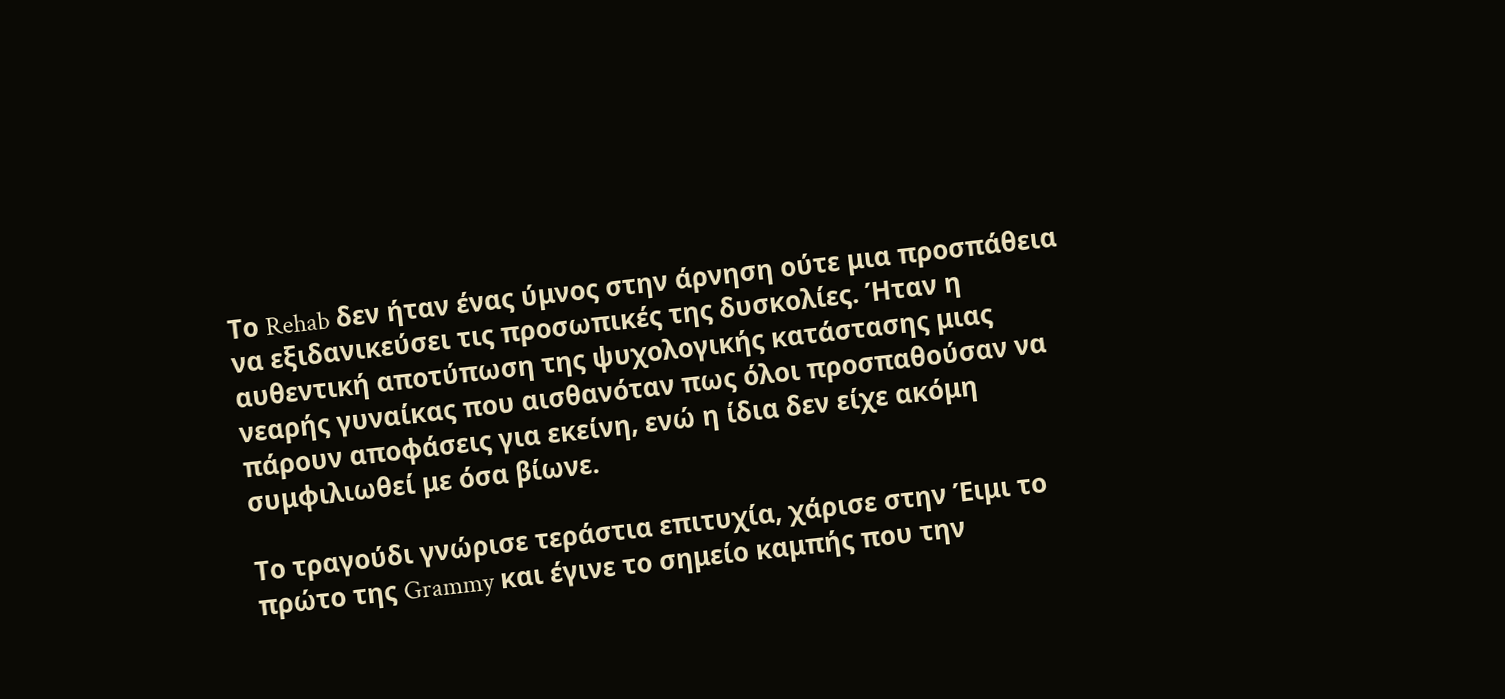Το Rehab δεν ήταν ένας ύμνος στην άρνηση ούτε μια προσπάθεια να εξιδανικεύσει τις προσωπικές της δυσκολίες. Ήταν η αυθεντική αποτύπωση της ψυχολογικής κατάστασης μιας νεαρής γυναίκας που αισθανόταν πως όλοι προσπαθούσαν να πάρουν αποφάσεις για εκείνη, ενώ η ίδια δεν είχε ακόμη συμφιλιωθεί με όσα βίωνε.

Το τραγούδι γνώρισε τεράστια επιτυχία, χάρισε στην Έιμι το πρώτο της Grammy και έγινε το σημείο καμπής που την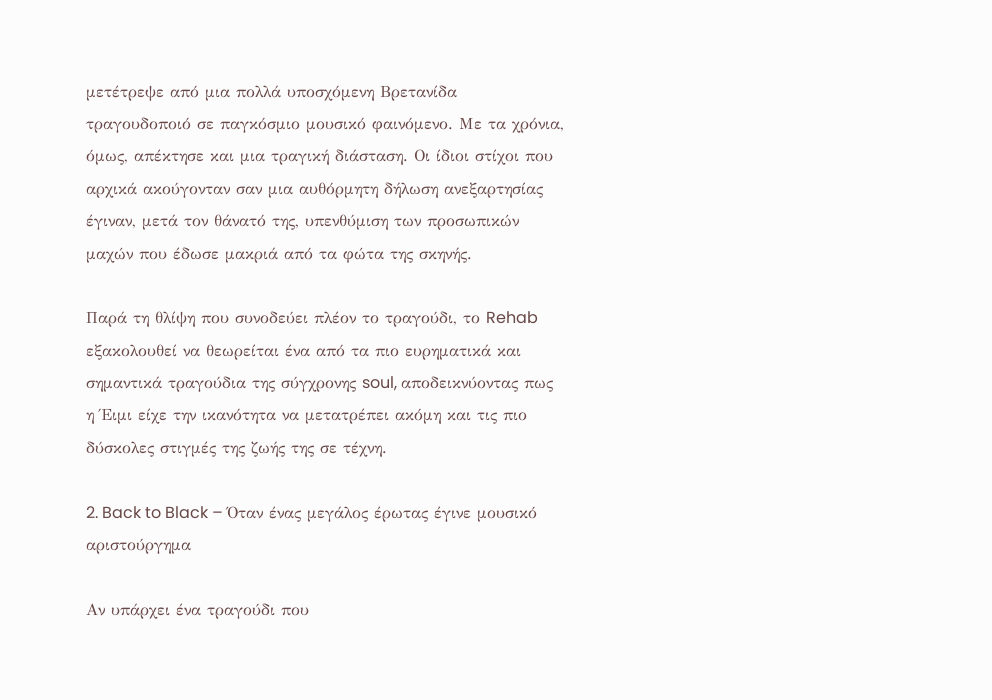μετέτρεψε από μια πολλά υποσχόμενη Βρετανίδα τραγουδοποιό σε παγκόσμιο μουσικό φαινόμενο. Με τα χρόνια, όμως, απέκτησε και μια τραγική διάσταση. Οι ίδιοι στίχοι που αρχικά ακούγονταν σαν μια αυθόρμητη δήλωση ανεξαρτησίας έγιναν, μετά τον θάνατό της, υπενθύμιση των προσωπικών μαχών που έδωσε μακριά από τα φώτα της σκηνής.

Παρά τη θλίψη που συνοδεύει πλέον το τραγούδι, το Rehab εξακολουθεί να θεωρείται ένα από τα πιο ευρηματικά και σημαντικά τραγούδια της σύγχρονης soul, αποδεικνύοντας πως η Έιμι είχε την ικανότητα να μετατρέπει ακόμη και τις πιο δύσκολες στιγμές της ζωής της σε τέχνη.

2. Back to Black – Όταν ένας μεγάλος έρωτας έγινε μουσικό αριστούργημα

Αν υπάρχει ένα τραγούδι που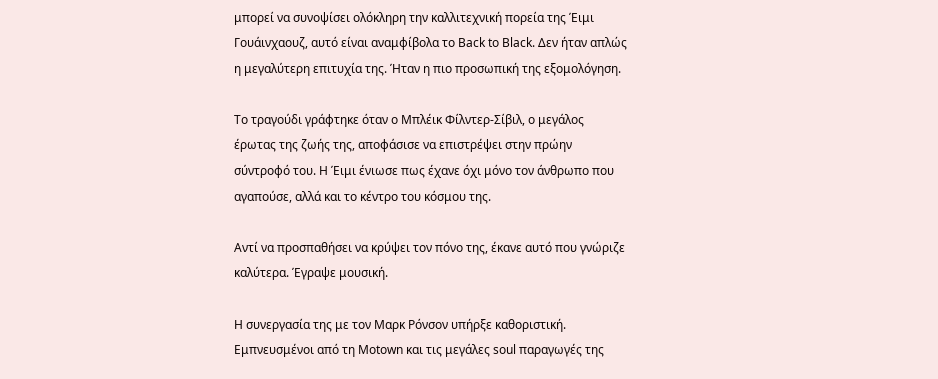μπορεί να συνοψίσει ολόκληρη την καλλιτεχνική πορεία της Έιμι Γουάινχαουζ, αυτό είναι αναμφίβολα το Back to Black. Δεν ήταν απλώς η μεγαλύτερη επιτυχία της. Ήταν η πιο προσωπική της εξομολόγηση.

Το τραγούδι γράφτηκε όταν ο Μπλέικ Φίλντερ-Σίβιλ, ο μεγάλος έρωτας της ζωής της, αποφάσισε να επιστρέψει στην πρώην σύντροφό του. Η Έιμι ένιωσε πως έχανε όχι μόνο τον άνθρωπο που αγαπούσε, αλλά και το κέντρο του κόσμου της.

Αντί να προσπαθήσει να κρύψει τον πόνο της, έκανε αυτό που γνώριζε καλύτερα. Έγραψε μουσική.

Η συνεργασία της με τον Μαρκ Ρόνσον υπήρξε καθοριστική. Εμπνευσμένοι από τη Motown και τις μεγάλες soul παραγωγές της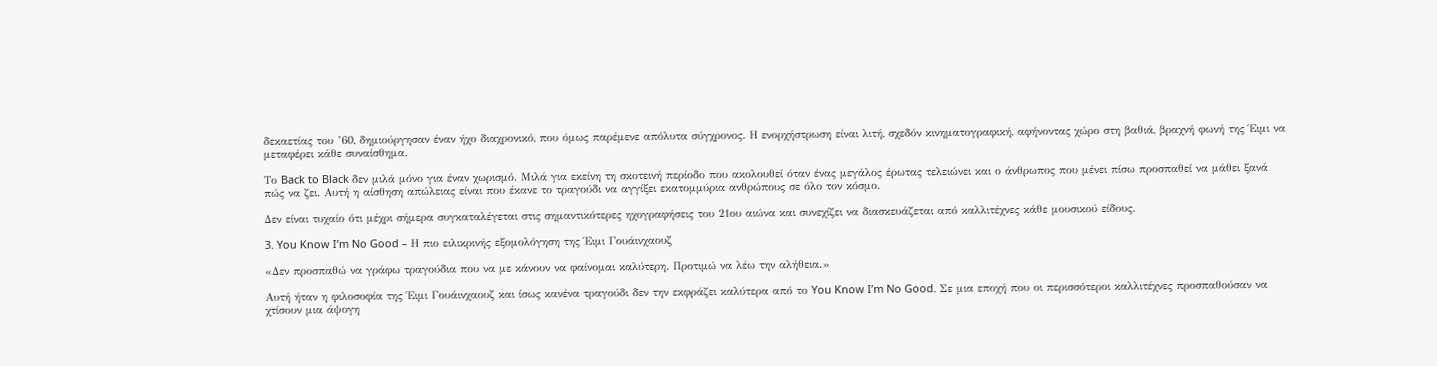δεκαετίας του ’60, δημιούργησαν έναν ήχο διαχρονικό, που όμως παρέμενε απόλυτα σύγχρονος. Η ενορχήστρωση είναι λιτή, σχεδόν κινηματογραφική, αφήνοντας χώρο στη βαθιά, βραχνή φωνή της Έιμι να μεταφέρει κάθε συναίσθημα.

Το Back to Black δεν μιλά μόνο για έναν χωρισμό. Μιλά για εκείνη τη σκοτεινή περίοδο που ακολουθεί όταν ένας μεγάλος έρωτας τελειώνει και ο άνθρωπος που μένει πίσω προσπαθεί να μάθει ξανά πώς να ζει. Αυτή η αίσθηση απώλειας είναι που έκανε το τραγούδι να αγγίξει εκατομμύρια ανθρώπους σε όλο τον κόσμο.

Δεν είναι τυχαίο ότι μέχρι σήμερα συγκαταλέγεται στις σημαντικότερες ηχογραφήσεις του 21ου αιώνα και συνεχίζει να διασκευάζεται από καλλιτέχνες κάθε μουσικού είδους.

3. You Know I’m No Good – Η πιο ειλικρινής εξομολόγηση της Έιμι Γουάινχαουζ

«Δεν προσπαθώ να γράφω τραγούδια που να με κάνουν να φαίνομαι καλύτερη. Προτιμώ να λέω την αλήθεια.»

Αυτή ήταν η φιλοσοφία της Έιμι Γουάινχαουζ και ίσως κανένα τραγούδι δεν την εκφράζει καλύτερα από το You Know I’m No Good. Σε μια εποχή που οι περισσότεροι καλλιτέχνες προσπαθούσαν να χτίσουν μια άψογη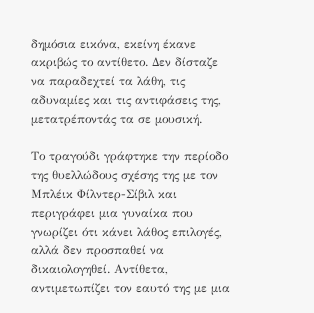δημόσια εικόνα, εκείνη έκανε ακριβώς το αντίθετο. Δεν δίσταζε να παραδεχτεί τα λάθη, τις αδυναμίες και τις αντιφάσεις της, μετατρέποντάς τα σε μουσική.

Το τραγούδι γράφτηκε την περίοδο της θυελλώδους σχέσης της με τον Μπλέικ Φίλντερ-Σίβιλ και περιγράφει μια γυναίκα που γνωρίζει ότι κάνει λάθος επιλογές, αλλά δεν προσπαθεί να δικαιολογηθεί. Αντίθετα, αντιμετωπίζει τον εαυτό της με μια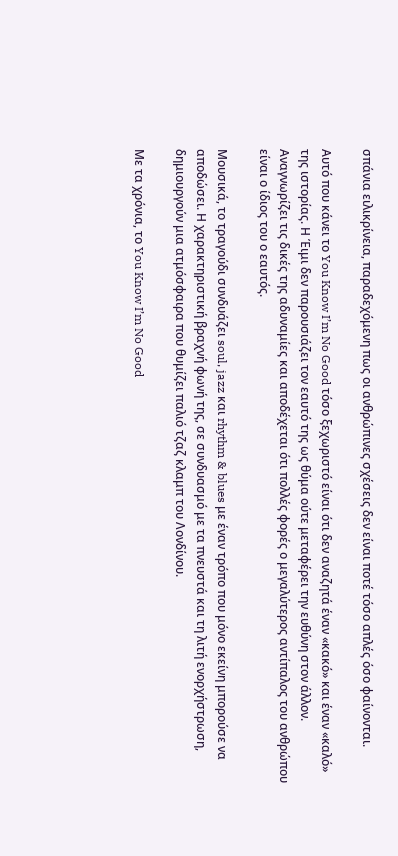σπάνια ειλικρίνεια, παραδεχόμενη πως οι ανθρώπινες σχέσεις δεν είναι ποτέ τόσο απλές όσο φαίνονται.

Αυτό που κάνει το You Know I’m No Good τόσο ξεχωριστό είναι ότι δεν αναζητά έναν «κακό» και έναν «καλό» της ιστορίας. Η Έιμι δεν παρουσιάζει τον εαυτό της ως θύμα ούτε μεταφέρει την ευθύνη στον άλλον. Αναγνωρίζει τις δικές της αδυναμίες και αποδέχεται ότι πολλές φορές ο μεγαλύτερος αντίπαλος του ανθρώπου είναι ο ίδιος του ο εαυτός.

Μουσικά, το τραγούδι συνδυάζει soul, jazz και rhythm & blues με έναν τρόπο που μόνο εκείνη μπορούσε να αποδώσει. Η χαρακτηριστική βραχνή φωνή της, σε συνδυασμό με τα πνευστά και τη λιτή ενορχήστρωση, δημιουργούν μια ατμόσφαιρα που θυμίζει παλιό τζαζ κλαμπ του Λονδίνου.

Με τα χρόνια, το You Know I’m No Good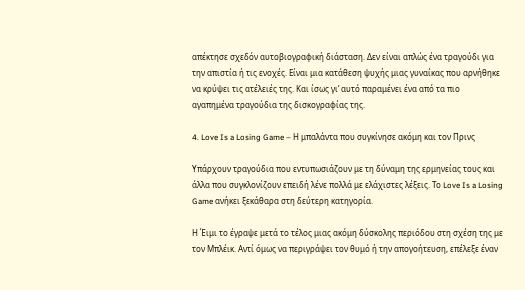απέκτησε σχεδόν αυτοβιογραφική διάσταση. Δεν είναι απλώς ένα τραγούδι για την απιστία ή τις ενοχές. Είναι μια κατάθεση ψυχής μιας γυναίκας που αρνήθηκε να κρύψει τις ατέλειές της. Και ίσως γι’ αυτό παραμένει ένα από τα πιο αγαπημένα τραγούδια της δισκογραφίας της.

4. Love Is a Losing Game – Η μπαλάντα που συγκίνησε ακόμη και τον Πρινς

Υπάρχουν τραγούδια που εντυπωσιάζουν με τη δύναμη της ερμηνείας τους και άλλα που συγκλονίζουν επειδή λένε πολλά με ελάχιστες λέξεις. Το Love Is a Losing Game ανήκει ξεκάθαρα στη δεύτερη κατηγορία.

Η Έιμι το έγραψε μετά το τέλος μιας ακόμη δύσκολης περιόδου στη σχέση της με τον Μπλέικ. Αντί όμως να περιγράψει τον θυμό ή την απογοήτευση, επέλεξε έναν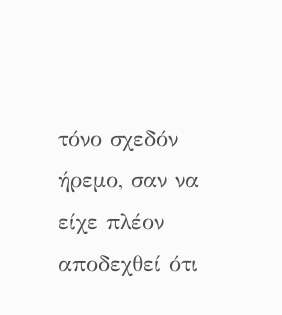τόνο σχεδόν ήρεμο, σαν να είχε πλέον αποδεχθεί ότι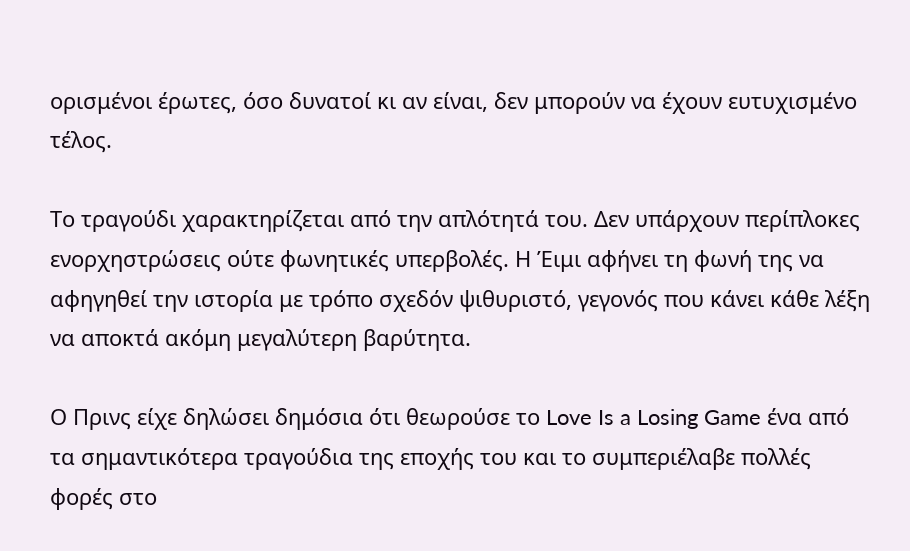ορισμένοι έρωτες, όσο δυνατοί κι αν είναι, δεν μπορούν να έχουν ευτυχισμένο τέλος.

Το τραγούδι χαρακτηρίζεται από την απλότητά του. Δεν υπάρχουν περίπλοκες ενορχηστρώσεις ούτε φωνητικές υπερβολές. Η Έιμι αφήνει τη φωνή της να αφηγηθεί την ιστορία με τρόπο σχεδόν ψιθυριστό, γεγονός που κάνει κάθε λέξη να αποκτά ακόμη μεγαλύτερη βαρύτητα.

Ο Πρινς είχε δηλώσει δημόσια ότι θεωρούσε το Love Is a Losing Game ένα από τα σημαντικότερα τραγούδια της εποχής του και το συμπεριέλαβε πολλές φορές στο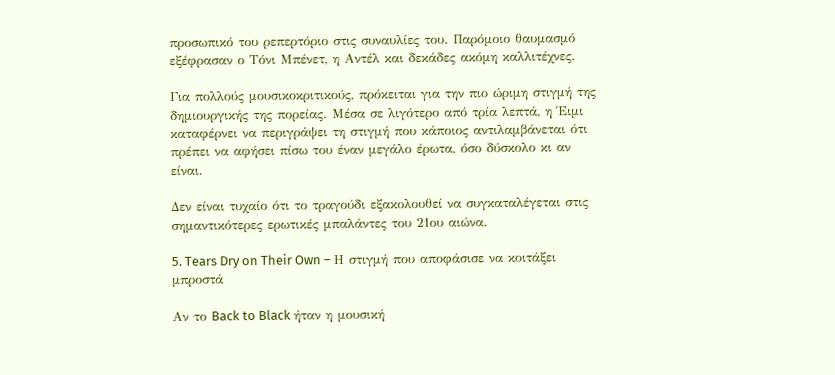προσωπικό του ρεπερτόριο στις συναυλίες του. Παρόμοιο θαυμασμό εξέφρασαν ο Τόνι Μπένετ, η Αντέλ και δεκάδες ακόμη καλλιτέχνες.

Για πολλούς μουσικοκριτικούς, πρόκειται για την πιο ώριμη στιγμή της δημιουργικής της πορείας. Μέσα σε λιγότερο από τρία λεπτά, η Έιμι καταφέρνει να περιγράψει τη στιγμή που κάποιος αντιλαμβάνεται ότι πρέπει να αφήσει πίσω του έναν μεγάλο έρωτα, όσο δύσκολο κι αν είναι.

Δεν είναι τυχαίο ότι το τραγούδι εξακολουθεί να συγκαταλέγεται στις σημαντικότερες ερωτικές μπαλάντες του 21ου αιώνα.

5. Tears Dry on Their Own – Η στιγμή που αποφάσισε να κοιτάξει μπροστά

Αν το Back to Black ήταν η μουσική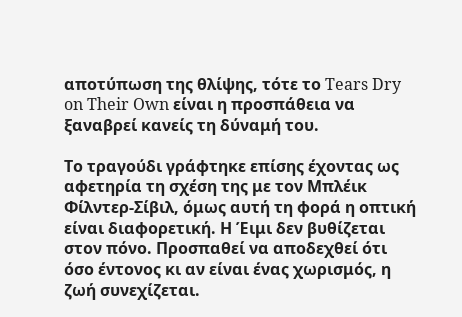αποτύπωση της θλίψης, τότε το Tears Dry on Their Own είναι η προσπάθεια να ξαναβρεί κανείς τη δύναμή του.

Το τραγούδι γράφτηκε επίσης έχοντας ως αφετηρία τη σχέση της με τον Μπλέικ Φίλντερ-Σίβιλ, όμως αυτή τη φορά η οπτική είναι διαφορετική. Η Έιμι δεν βυθίζεται στον πόνο. Προσπαθεί να αποδεχθεί ότι όσο έντονος κι αν είναι ένας χωρισμός, η ζωή συνεχίζεται.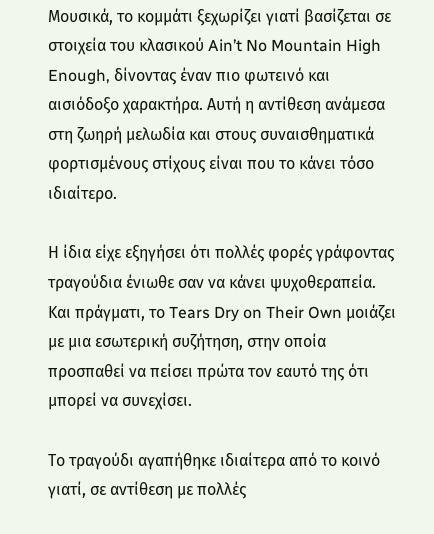Μουσικά, το κομμάτι ξεχωρίζει γιατί βασίζεται σε στοιχεία του κλασικού Ain’t No Mountain High Enough, δίνοντας έναν πιο φωτεινό και αισιόδοξο χαρακτήρα. Αυτή η αντίθεση ανάμεσα στη ζωηρή μελωδία και στους συναισθηματικά φορτισμένους στίχους είναι που το κάνει τόσο ιδιαίτερο.

Η ίδια είχε εξηγήσει ότι πολλές φορές γράφοντας τραγούδια ένιωθε σαν να κάνει ψυχοθεραπεία. Και πράγματι, το Tears Dry on Their Own μοιάζει με μια εσωτερική συζήτηση, στην οποία προσπαθεί να πείσει πρώτα τον εαυτό της ότι μπορεί να συνεχίσει.

Το τραγούδι αγαπήθηκε ιδιαίτερα από το κοινό γιατί, σε αντίθεση με πολλές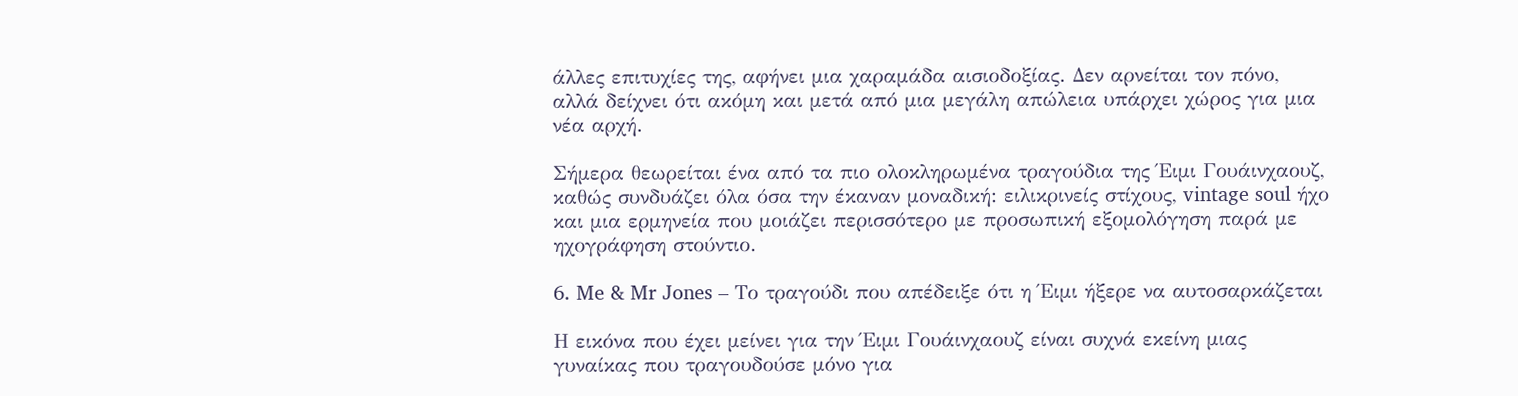άλλες επιτυχίες της, αφήνει μια χαραμάδα αισιοδοξίας. Δεν αρνείται τον πόνο, αλλά δείχνει ότι ακόμη και μετά από μια μεγάλη απώλεια υπάρχει χώρος για μια νέα αρχή.

Σήμερα θεωρείται ένα από τα πιο ολοκληρωμένα τραγούδια της Έιμι Γουάινχαουζ, καθώς συνδυάζει όλα όσα την έκαναν μοναδική: ειλικρινείς στίχους, vintage soul ήχο και μια ερμηνεία που μοιάζει περισσότερο με προσωπική εξομολόγηση παρά με ηχογράφηση στούντιο.

6. Me & Mr Jones – Το τραγούδι που απέδειξε ότι η Έιμι ήξερε να αυτοσαρκάζεται

Η εικόνα που έχει μείνει για την Έιμι Γουάινχαουζ είναι συχνά εκείνη μιας γυναίκας που τραγουδούσε μόνο για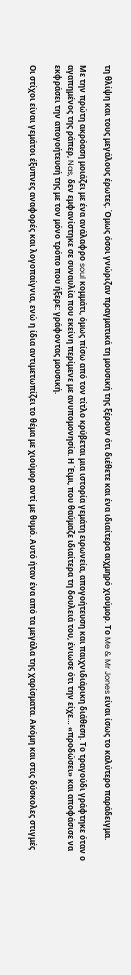τη θλίψη και τους μεγάλους έρωτες. Όμως όσοι γνώριζαν πραγματικά τη μουσική της ξέρουν ότι διέθετε και ένα ιδιαίτερα αιχμηρό χιούμορ. Το Me & Mr Jones είναι ίσως το καλύτερο παράδειγμα.

Με την πρώτη ακρόαση μοιάζει με ένα ανάλαφρο soul κομμάτι, όμως πίσω από τον τίτλο κρύβεται μια ιστορία γεμάτη ειρωνεία, απογοήτευση και παιχνιδιάρικη διάθεση. Το τραγούδι γράφτηκε όταν ο αγαπημένος της ράπερ, Nas, δεν εμφανίστηκε σε συναυλία που εκείνη περίμενε με ανυπομονησία. Η Έιμι, που θαύμαζε ιδιαίτερα τη δουλειά του, ένιωσε ότι την είχε… «προδώσει» και αποφάσισε να εκφράσει την απογοήτευσή της με τον μόνο τρόπο που ήξερε: γράφοντας μουσική.

Οι στίχοι είναι γεμάτοι έξυπνες αναφορές και λογοπαίγνια, ενώ η ίδια αντιμετωπίζει το θέμα με χιούμορ αντί με θυμό. Αυτό ήταν ένα από τα μεγάλα της χαρίσματα. Ακόμη και στις δύσκολες στιγμές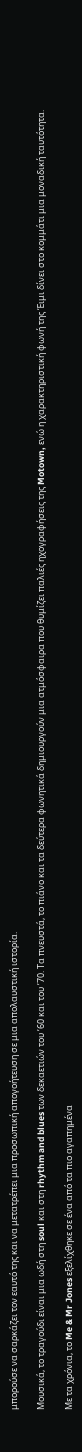μπορούσε να σαρκάζει τον εαυτό της και να μετατρέπει μια προσωπική απογοήτευση σε μια απολαυστική ιστορία.

Μουσικά, το τραγούδι είναι μια ωδή στη soul και στη rhythm and blues των δεκαετιών του ’60 και του ’70. Τα πνευστά, το πιάνο και τα δεύτερα φωνητικά δημιουργούν μια ατμόσφαιρα που θυμίζει παλιές ηχογραφήσεις της Motown, ενώ η χαρακτηριστική φωνή της Έιμι δίνει στο κομμάτι μια μοναδική ταυτότητα.

Με τα χρόνια, το Me & Mr Jones εξελίχθηκε σε ένα από τα πιο αγαπημένα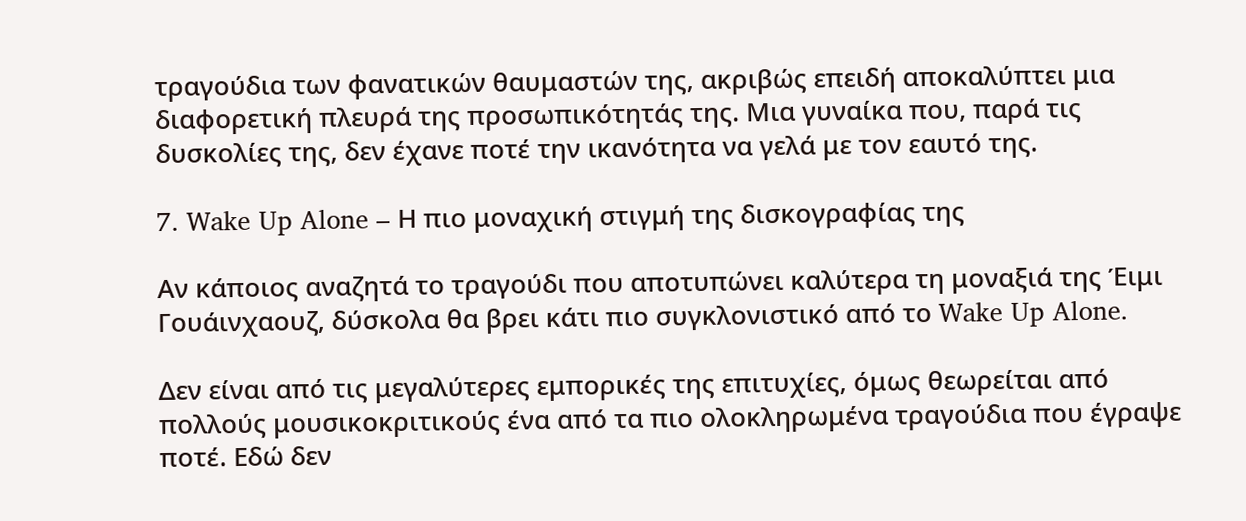τραγούδια των φανατικών θαυμαστών της, ακριβώς επειδή αποκαλύπτει μια διαφορετική πλευρά της προσωπικότητάς της. Μια γυναίκα που, παρά τις δυσκολίες της, δεν έχανε ποτέ την ικανότητα να γελά με τον εαυτό της.

7. Wake Up Alone – Η πιο μοναχική στιγμή της δισκογραφίας της

Αν κάποιος αναζητά το τραγούδι που αποτυπώνει καλύτερα τη μοναξιά της Έιμι Γουάινχαουζ, δύσκολα θα βρει κάτι πιο συγκλονιστικό από το Wake Up Alone.

Δεν είναι από τις μεγαλύτερες εμπορικές της επιτυχίες, όμως θεωρείται από πολλούς μουσικοκριτικούς ένα από τα πιο ολοκληρωμένα τραγούδια που έγραψε ποτέ. Εδώ δεν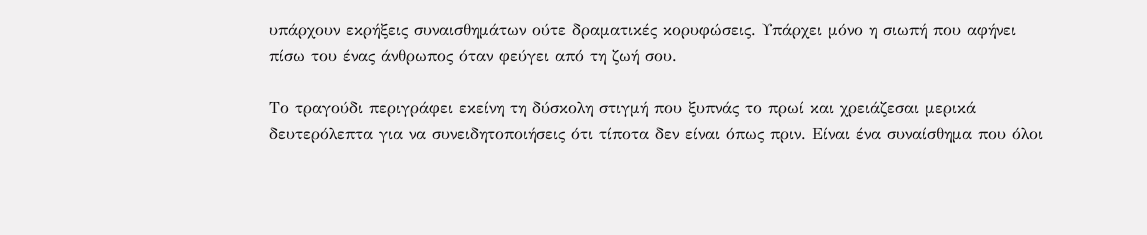υπάρχουν εκρήξεις συναισθημάτων ούτε δραματικές κορυφώσεις. Υπάρχει μόνο η σιωπή που αφήνει πίσω του ένας άνθρωπος όταν φεύγει από τη ζωή σου.

Το τραγούδι περιγράφει εκείνη τη δύσκολη στιγμή που ξυπνάς το πρωί και χρειάζεσαι μερικά δευτερόλεπτα για να συνειδητοποιήσεις ότι τίποτα δεν είναι όπως πριν. Είναι ένα συναίσθημα που όλοι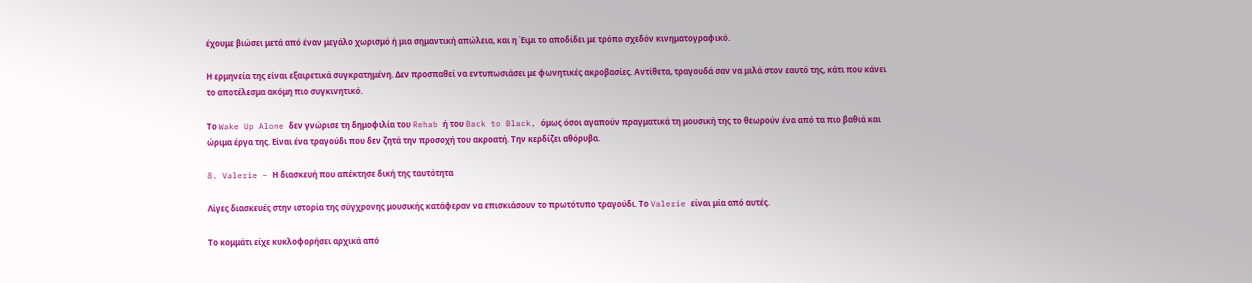έχουμε βιώσει μετά από έναν μεγάλο χωρισμό ή μια σημαντική απώλεια, και η Έιμι το αποδίδει με τρόπο σχεδόν κινηματογραφικό.

Η ερμηνεία της είναι εξαιρετικά συγκρατημένη. Δεν προσπαθεί να εντυπωσιάσει με φωνητικές ακροβασίες. Αντίθετα, τραγουδά σαν να μιλά στον εαυτό της, κάτι που κάνει το αποτέλεσμα ακόμη πιο συγκινητικό.

Το Wake Up Alone δεν γνώρισε τη δημοφιλία του Rehab ή του Back to Black, όμως όσοι αγαπούν πραγματικά τη μουσική της το θεωρούν ένα από τα πιο βαθιά και ώριμα έργα της. Είναι ένα τραγούδι που δεν ζητά την προσοχή του ακροατή. Την κερδίζει αθόρυβα.

8. Valerie – Η διασκευή που απέκτησε δική της ταυτότητα

Λίγες διασκευές στην ιστορία της σύγχρονης μουσικής κατάφεραν να επισκιάσουν το πρωτότυπο τραγούδι. Το Valerie είναι μία από αυτές.

Το κομμάτι είχε κυκλοφορήσει αρχικά από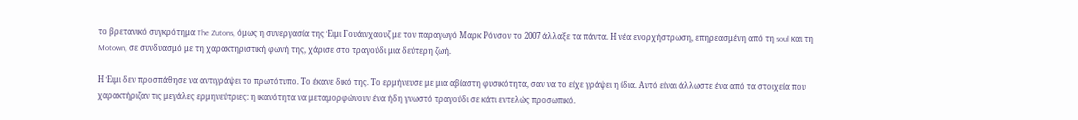το βρετανικό συγκρότημα The Zutons, όμως η συνεργασία της Έιμι Γουάινχαουζ με τον παραγωγό Μαρκ Ρόνσον το 2007 άλλαξε τα πάντα. Η νέα ενορχήστρωση, επηρεασμένη από τη soul και τη Motown, σε συνδυασμό με τη χαρακτηριστική φωνή της, χάρισε στο τραγούδι μια δεύτερη ζωή.

Η Έιμι δεν προσπάθησε να αντιγράψει το πρωτότυπο. Το έκανε δικό της. Το ερμήνευσε με μια αβίαστη φυσικότητα, σαν να το είχε γράψει η ίδια. Αυτό είναι άλλωστε ένα από τα στοιχεία που χαρακτήριζαν τις μεγάλες ερμηνεύτριες: η ικανότητα να μεταμορφώνουν ένα ήδη γνωστό τραγούδι σε κάτι εντελώς προσωπικό.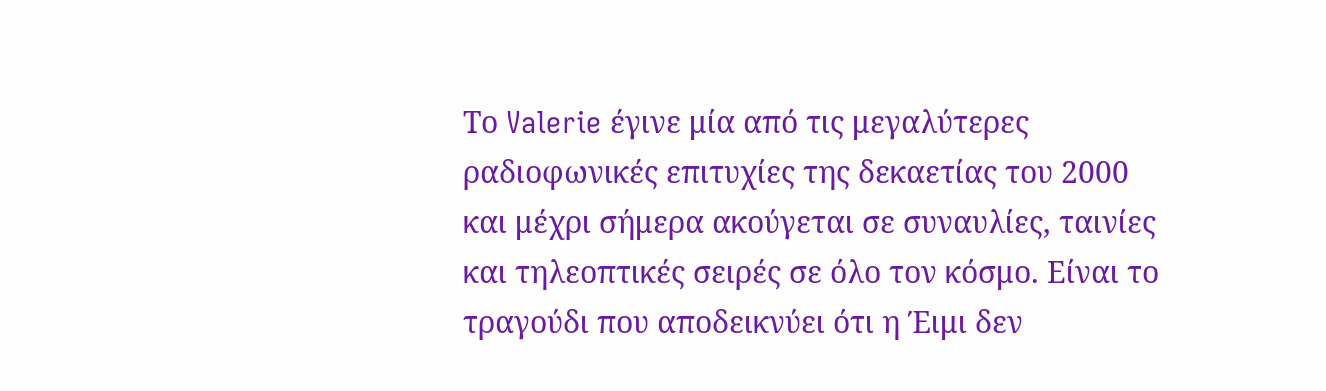Το Valerie έγινε μία από τις μεγαλύτερες ραδιοφωνικές επιτυχίες της δεκαετίας του 2000 και μέχρι σήμερα ακούγεται σε συναυλίες, ταινίες και τηλεοπτικές σειρές σε όλο τον κόσμο. Είναι το τραγούδι που αποδεικνύει ότι η Έιμι δεν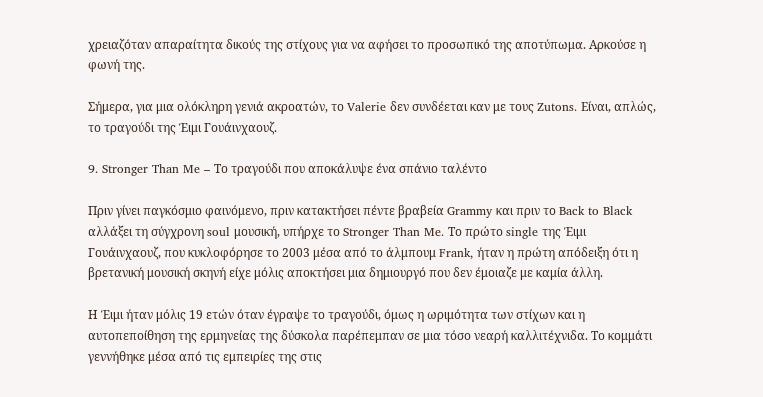χρειαζόταν απαραίτητα δικούς της στίχους για να αφήσει το προσωπικό της αποτύπωμα. Αρκούσε η φωνή της.

Σήμερα, για μια ολόκληρη γενιά ακροατών, το Valerie δεν συνδέεται καν με τους Zutons. Είναι, απλώς, το τραγούδι της Έιμι Γουάινχαουζ.

9. Stronger Than Me – Το τραγούδι που αποκάλυψε ένα σπάνιο ταλέντο

Πριν γίνει παγκόσμιο φαινόμενο, πριν κατακτήσει πέντε βραβεία Grammy και πριν το Back to Black αλλάξει τη σύγχρονη soul μουσική, υπήρχε το Stronger Than Me. Το πρώτο single της Έιμι Γουάινχαουζ, που κυκλοφόρησε το 2003 μέσα από το άλμπουμ Frank, ήταν η πρώτη απόδειξη ότι η βρετανική μουσική σκηνή είχε μόλις αποκτήσει μια δημιουργό που δεν έμοιαζε με καμία άλλη.

Η Έιμι ήταν μόλις 19 ετών όταν έγραψε το τραγούδι, όμως η ωριμότητα των στίχων και η αυτοπεποίθηση της ερμηνείας της δύσκολα παρέπεμπαν σε μια τόσο νεαρή καλλιτέχνιδα. Το κομμάτι γεννήθηκε μέσα από τις εμπειρίες της στις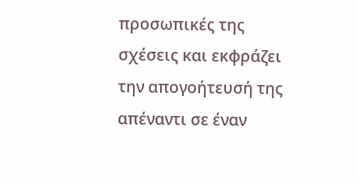προσωπικές της σχέσεις και εκφράζει την απογοήτευσή της απέναντι σε έναν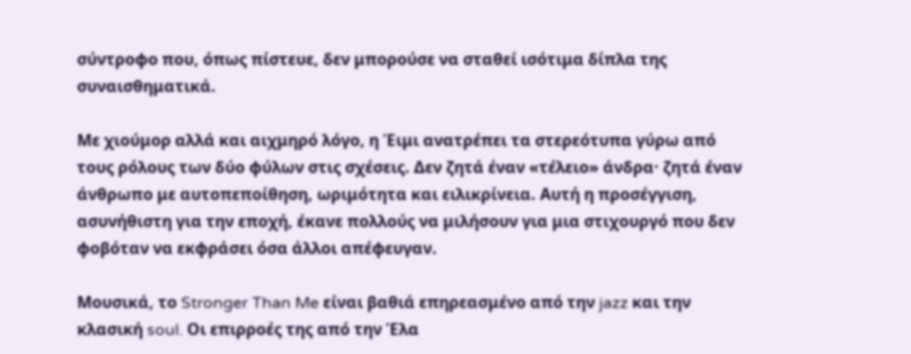σύντροφο που, όπως πίστευε, δεν μπορούσε να σταθεί ισότιμα δίπλα της συναισθηματικά.

Με χιούμορ αλλά και αιχμηρό λόγο, η Έιμι ανατρέπει τα στερεότυπα γύρω από τους ρόλους των δύο φύλων στις σχέσεις. Δεν ζητά έναν «τέλειο» άνδρα· ζητά έναν άνθρωπο με αυτοπεποίθηση, ωριμότητα και ειλικρίνεια. Αυτή η προσέγγιση, ασυνήθιστη για την εποχή, έκανε πολλούς να μιλήσουν για μια στιχουργό που δεν φοβόταν να εκφράσει όσα άλλοι απέφευγαν.

Μουσικά, το Stronger Than Me είναι βαθιά επηρεασμένο από την jazz και την κλασική soul. Οι επιρροές της από την Έλα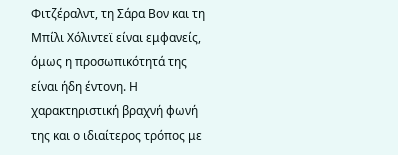Φιτζέραλντ, τη Σάρα Βον και τη Μπίλι Χόλιντεϊ είναι εμφανείς, όμως η προσωπικότητά της είναι ήδη έντονη. Η χαρακτηριστική βραχνή φωνή της και ο ιδιαίτερος τρόπος με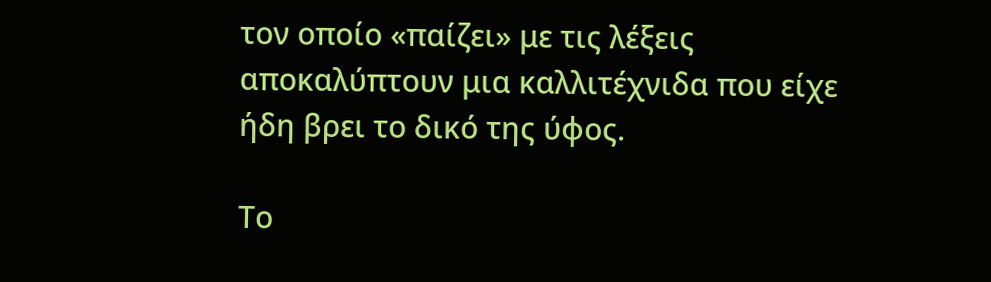τον οποίο «παίζει» με τις λέξεις αποκαλύπτουν μια καλλιτέχνιδα που είχε ήδη βρει το δικό της ύφος.

Το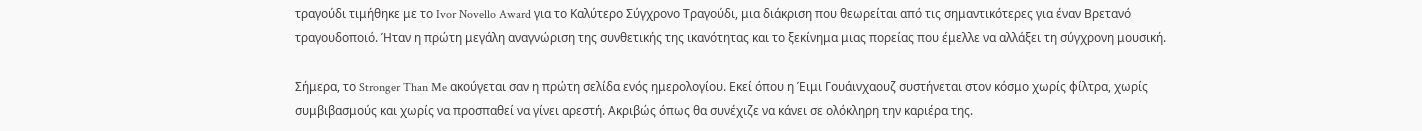τραγούδι τιμήθηκε με το Ivor Novello Award για το Καλύτερο Σύγχρονο Τραγούδι, μια διάκριση που θεωρείται από τις σημαντικότερες για έναν Βρετανό τραγουδοποιό. Ήταν η πρώτη μεγάλη αναγνώριση της συνθετικής της ικανότητας και το ξεκίνημα μιας πορείας που έμελλε να αλλάξει τη σύγχρονη μουσική.

Σήμερα, το Stronger Than Me ακούγεται σαν η πρώτη σελίδα ενός ημερολογίου. Εκεί όπου η Έιμι Γουάινχαουζ συστήνεται στον κόσμο χωρίς φίλτρα, χωρίς συμβιβασμούς και χωρίς να προσπαθεί να γίνει αρεστή. Ακριβώς όπως θα συνέχιζε να κάνει σε ολόκληρη την καριέρα της.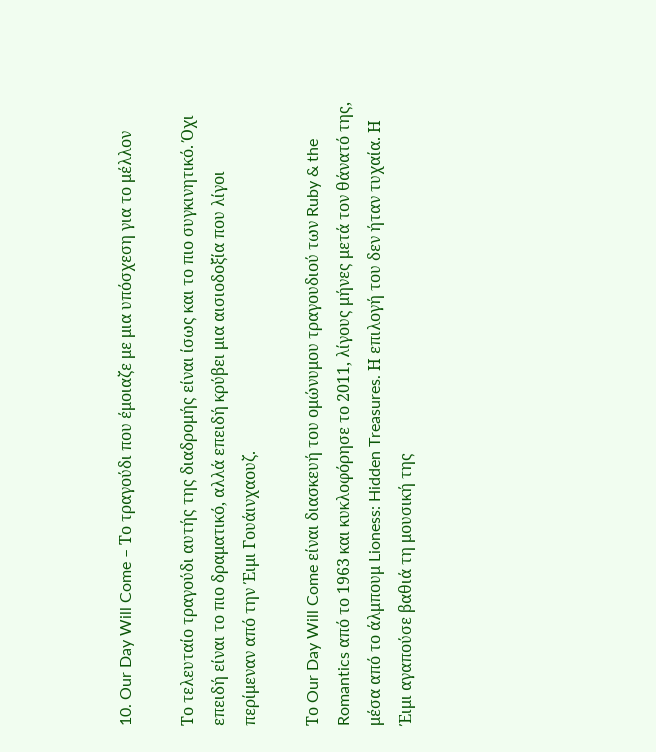10. Our Day Will Come – Το τραγούδι που έμοιαζε με μια υπόσχεση για το μέλλον

Το τελευταίο τραγούδι αυτής της διαδρομής είναι ίσως και το πιο συγκινητικό. Όχι επειδή είναι το πιο δραματικό, αλλά επειδή κρύβει μια αισιοδοξία που λίγοι περίμεναν από την Έιμι Γουάινχαουζ.

Το Our Day Will Come είναι διασκευή του ομώνυμου τραγουδιού των Ruby & the Romantics από το 1963 και κυκλοφόρησε το 2011, λίγους μήνες μετά τον θάνατό της, μέσα από το άλμπουμ Lioness: Hidden Treasures. Η επιλογή του δεν ήταν τυχαία. Η Έιμι αγαπούσε βαθιά τη μουσική της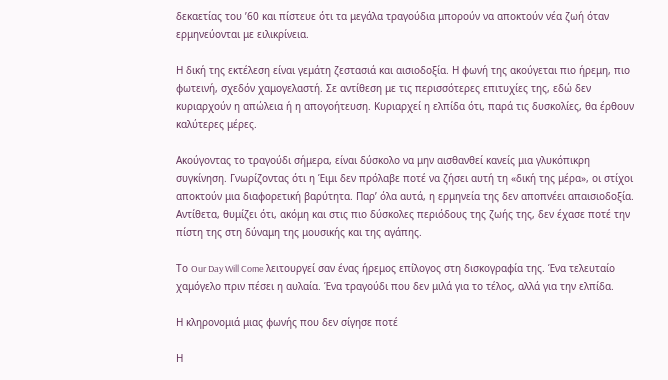δεκαετίας του ’60 και πίστευε ότι τα μεγάλα τραγούδια μπορούν να αποκτούν νέα ζωή όταν ερμηνεύονται με ειλικρίνεια.

Η δική της εκτέλεση είναι γεμάτη ζεστασιά και αισιοδοξία. Η φωνή της ακούγεται πιο ήρεμη, πιο φωτεινή, σχεδόν χαμογελαστή. Σε αντίθεση με τις περισσότερες επιτυχίες της, εδώ δεν κυριαρχούν η απώλεια ή η απογοήτευση. Κυριαρχεί η ελπίδα ότι, παρά τις δυσκολίες, θα έρθουν καλύτερες μέρες.

Ακούγοντας το τραγούδι σήμερα, είναι δύσκολο να μην αισθανθεί κανείς μια γλυκόπικρη συγκίνηση. Γνωρίζοντας ότι η Έιμι δεν πρόλαβε ποτέ να ζήσει αυτή τη «δική της μέρα», οι στίχοι αποκτούν μια διαφορετική βαρύτητα. Παρ’ όλα αυτά, η ερμηνεία της δεν αποπνέει απαισιοδοξία. Αντίθετα, θυμίζει ότι, ακόμη και στις πιο δύσκολες περιόδους της ζωής της, δεν έχασε ποτέ την πίστη της στη δύναμη της μουσικής και της αγάπης.

Το Our Day Will Come λειτουργεί σαν ένας ήρεμος επίλογος στη δισκογραφία της. Ένα τελευταίο χαμόγελο πριν πέσει η αυλαία. Ένα τραγούδι που δεν μιλά για το τέλος, αλλά για την ελπίδα.

Η κληρονομιά μιας φωνής που δεν σίγησε ποτέ

Η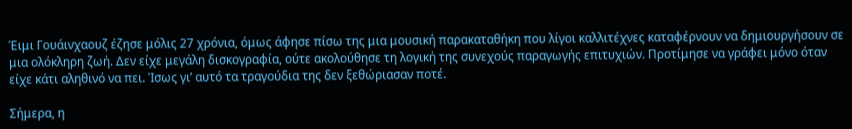Έιμι Γουάινχαουζ έζησε μόλις 27 χρόνια, όμως άφησε πίσω της μια μουσική παρακαταθήκη που λίγοι καλλιτέχνες καταφέρνουν να δημιουργήσουν σε μια ολόκληρη ζωή. Δεν είχε μεγάλη δισκογραφία, ούτε ακολούθησε τη λογική της συνεχούς παραγωγής επιτυχιών. Προτίμησε να γράφει μόνο όταν είχε κάτι αληθινό να πει. Ίσως γι’ αυτό τα τραγούδια της δεν ξεθώριασαν ποτέ.

Σήμερα, η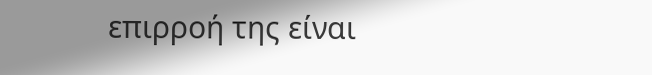επιρροή της είναι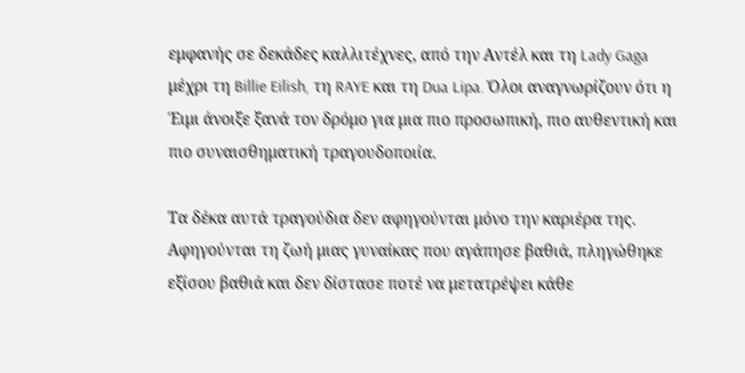εμφανής σε δεκάδες καλλιτέχνες, από την Αντέλ και τη Lady Gaga μέχρι τη Billie Eilish, τη RAYE και τη Dua Lipa. Όλοι αναγνωρίζουν ότι η Έιμι άνοιξε ξανά τον δρόμο για μια πιο προσωπική, πιο αυθεντική και πιο συναισθηματική τραγουδοποιία.

Τα δέκα αυτά τραγούδια δεν αφηγούνται μόνο την καριέρα της. Αφηγούνται τη ζωή μιας γυναίκας που αγάπησε βαθιά, πληγώθηκε εξίσου βαθιά και δεν δίστασε ποτέ να μετατρέψει κάθε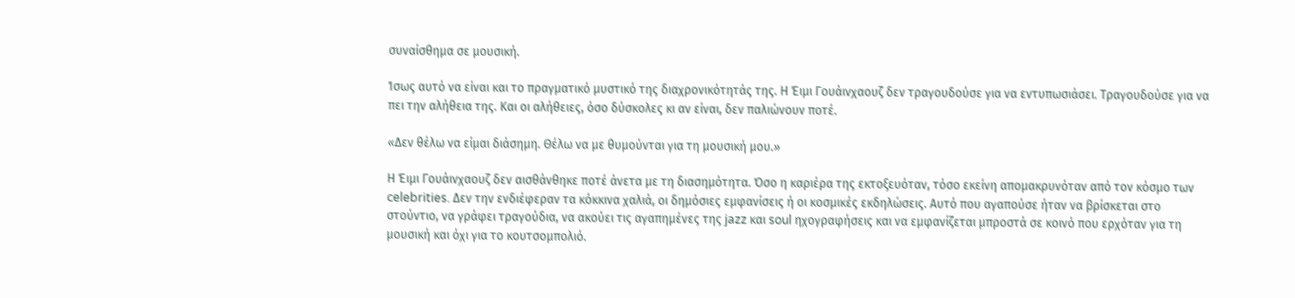συναίσθημα σε μουσική.

Ίσως αυτό να είναι και το πραγματικό μυστικό της διαχρονικότητάς της. Η Έιμι Γουάινχαουζ δεν τραγουδούσε για να εντυπωσιάσει. Τραγουδούσε για να πει την αλήθεια της. Και οι αλήθειες, όσο δύσκολες κι αν είναι, δεν παλιώνουν ποτέ.

«Δεν θέλω να είμαι διάσημη. Θέλω να με θυμούνται για τη μουσική μου.»

Η Έιμι Γουάινχαουζ δεν αισθάνθηκε ποτέ άνετα με τη διασημότητα. Όσο η καριέρα της εκτοξευόταν, τόσο εκείνη απομακρυνόταν από τον κόσμο των celebrities. Δεν την ενδιέφεραν τα κόκκινα χαλιά, οι δημόσιες εμφανίσεις ή οι κοσμικές εκδηλώσεις. Αυτό που αγαπούσε ήταν να βρίσκεται στο στούντιο, να γράφει τραγούδια, να ακούει τις αγαπημένες της jazz και soul ηχογραφήσεις και να εμφανίζεται μπροστά σε κοινό που ερχόταν για τη μουσική και όχι για το κουτσομπολιό.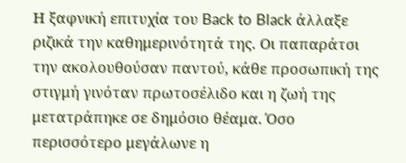Η ξαφνική επιτυχία του Back to Black άλλαξε ριζικά την καθημερινότητά της. Οι παπαράτσι την ακολουθούσαν παντού, κάθε προσωπική της στιγμή γινόταν πρωτοσέλιδο και η ζωή της μετατράπηκε σε δημόσιο θέαμα. Όσο περισσότερο μεγάλωνε η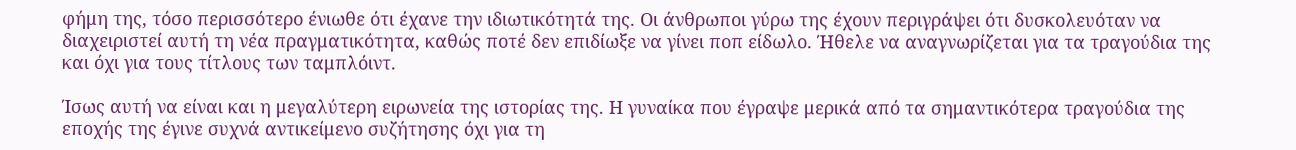φήμη της, τόσο περισσότερο ένιωθε ότι έχανε την ιδιωτικότητά της. Οι άνθρωποι γύρω της έχουν περιγράψει ότι δυσκολευόταν να διαχειριστεί αυτή τη νέα πραγματικότητα, καθώς ποτέ δεν επιδίωξε να γίνει ποπ είδωλο. Ήθελε να αναγνωρίζεται για τα τραγούδια της και όχι για τους τίτλους των ταμπλόιντ.

Ίσως αυτή να είναι και η μεγαλύτερη ειρωνεία της ιστορίας της. Η γυναίκα που έγραψε μερικά από τα σημαντικότερα τραγούδια της εποχής της έγινε συχνά αντικείμενο συζήτησης όχι για τη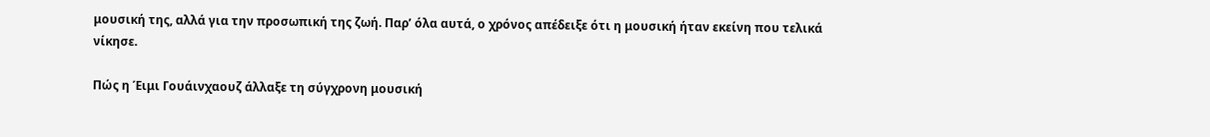μουσική της, αλλά για την προσωπική της ζωή. Παρ’ όλα αυτά, ο χρόνος απέδειξε ότι η μουσική ήταν εκείνη που τελικά νίκησε.

Πώς η Έιμι Γουάινχαουζ άλλαξε τη σύγχρονη μουσική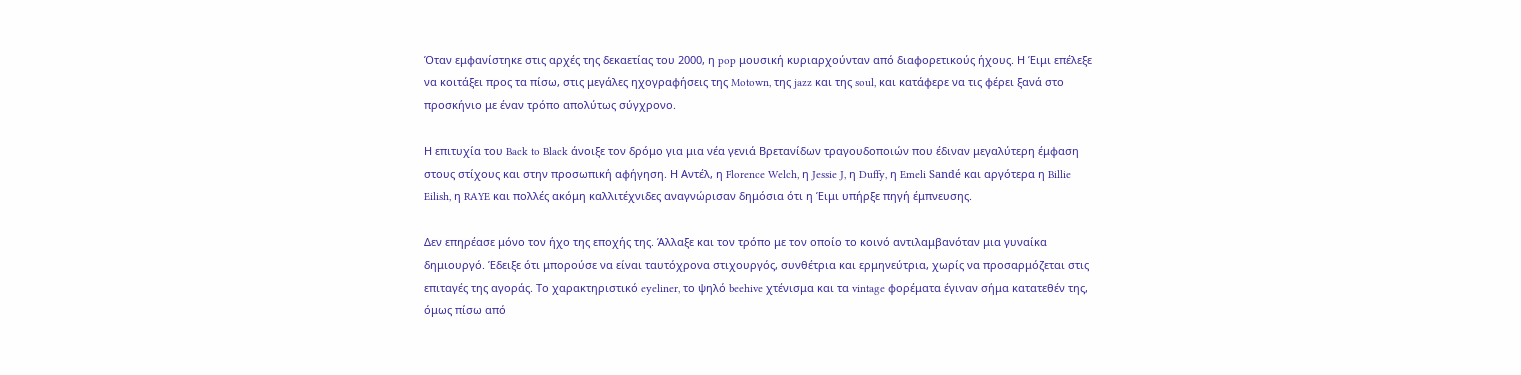Όταν εμφανίστηκε στις αρχές της δεκαετίας του 2000, η pop μουσική κυριαρχούνταν από διαφορετικούς ήχους. Η Έιμι επέλεξε να κοιτάξει προς τα πίσω, στις μεγάλες ηχογραφήσεις της Motown, της jazz και της soul, και κατάφερε να τις φέρει ξανά στο προσκήνιο με έναν τρόπο απολύτως σύγχρονο.

Η επιτυχία του Back to Black άνοιξε τον δρόμο για μια νέα γενιά Βρετανίδων τραγουδοποιών που έδιναν μεγαλύτερη έμφαση στους στίχους και στην προσωπική αφήγηση. Η Αντέλ, η Florence Welch, η Jessie J, η Duffy, η Emeli Sandé και αργότερα η Billie Eilish, η RAYE και πολλές ακόμη καλλιτέχνιδες αναγνώρισαν δημόσια ότι η Έιμι υπήρξε πηγή έμπνευσης.

Δεν επηρέασε μόνο τον ήχο της εποχής της. Άλλαξε και τον τρόπο με τον οποίο το κοινό αντιλαμβανόταν μια γυναίκα δημιουργό. Έδειξε ότι μπορούσε να είναι ταυτόχρονα στιχουργός, συνθέτρια και ερμηνεύτρια, χωρίς να προσαρμόζεται στις επιταγές της αγοράς. Το χαρακτηριστικό eyeliner, το ψηλό beehive χτένισμα και τα vintage φορέματα έγιναν σήμα κατατεθέν της, όμως πίσω από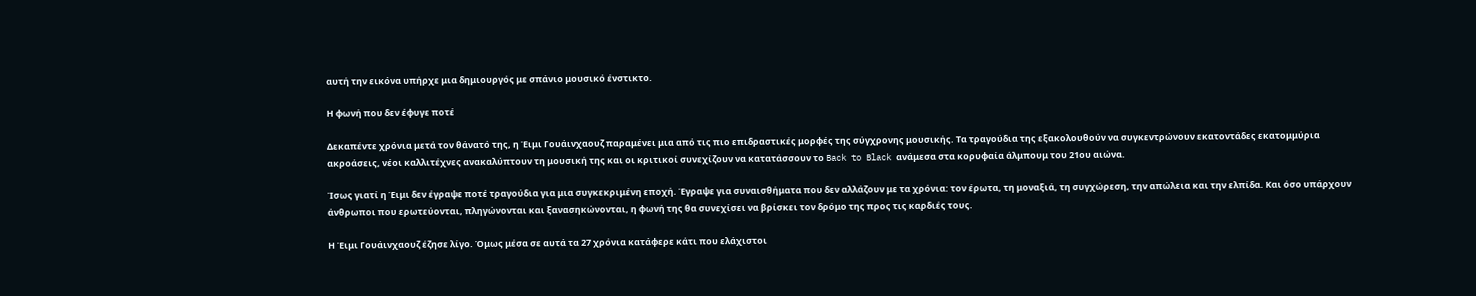αυτή την εικόνα υπήρχε μια δημιουργός με σπάνιο μουσικό ένστικτο.

Η φωνή που δεν έφυγε ποτέ

Δεκαπέντε χρόνια μετά τον θάνατό της, η Έιμι Γουάινχαουζ παραμένει μια από τις πιο επιδραστικές μορφές της σύγχρονης μουσικής. Τα τραγούδια της εξακολουθούν να συγκεντρώνουν εκατοντάδες εκατομμύρια ακροάσεις, νέοι καλλιτέχνες ανακαλύπτουν τη μουσική της και οι κριτικοί συνεχίζουν να κατατάσσουν το Back to Black ανάμεσα στα κορυφαία άλμπουμ του 21ου αιώνα.

Ίσως γιατί η Έιμι δεν έγραψε ποτέ τραγούδια για μια συγκεκριμένη εποχή. Έγραψε για συναισθήματα που δεν αλλάζουν με τα χρόνια: τον έρωτα, τη μοναξιά, τη συγχώρεση, την απώλεια και την ελπίδα. Και όσο υπάρχουν άνθρωποι που ερωτεύονται, πληγώνονται και ξανασηκώνονται, η φωνή της θα συνεχίσει να βρίσκει τον δρόμο της προς τις καρδιές τους.

Η Έιμι Γουάινχαουζ έζησε λίγο. Όμως μέσα σε αυτά τα 27 χρόνια κατάφερε κάτι που ελάχιστοι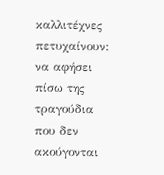καλλιτέχνες πετυχαίνουν: να αφήσει πίσω της τραγούδια που δεν ακούγονται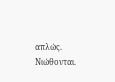απλώς. Νιώθονται.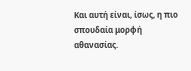Και αυτή είναι, ίσως, η πιο σπουδαία μορφή αθανασίας.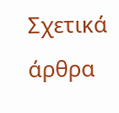Σχετικά άρθρα